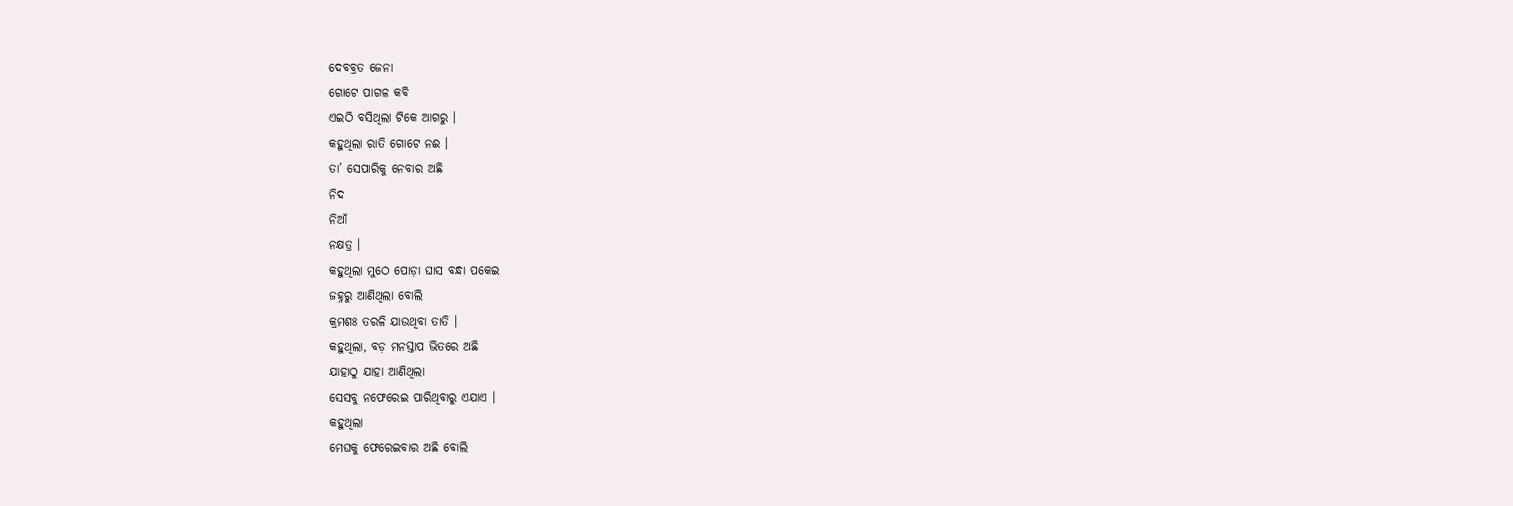ଦେବବ୍ରତ ଜେନା
ଗୋଟେ ପାଗଳ କବି
ଏଇଠି ବସିଥିଲା ଟିକେ ଆଗରୁ ।
କହୁଥିଲା ରାତି ଗୋଟେ ନଈ ।
ତା’ ସେପାରିକୁ ନେବାର ଅଛି
ନିଦ
ନିଆଁ
ନକ୍ଷତ୍ର ।
କହୁଥିଲା ମୁଠେ ପୋଡ଼ା ଘାସ ବନ୍ଧା ପକେଇ
ଜହ୍ନରୁ ଆଣିଥିଲା ବୋଲି
କ୍ରମଶଃ ତରଳି ଯାଉଥିବା ତାତି ।
କହୁଥିଲା, ବଡ଼ ମନସ୍ତାପ ଭିତରେ ଅଛି
ଯାହାଠୁ ଯାହା ଆଣିଥିଲା
ସେସବୁ ନଫେରେଇ ପାରିଥିବାରୁ ଏଯାଏ ।
କହୁଥିଲା
ମେଘକୁ ଫେରେଇବାର ଅଛି ବୋଲି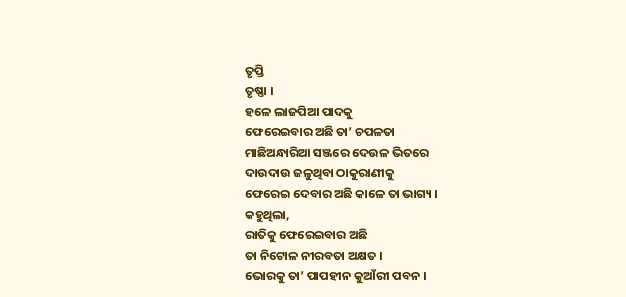ତୃପ୍ତି
ତୃଷ୍ଣା ।
ହଳେ ଲାଜପିଆ ପାଦକୁ
ଫେରେଇବାର ଅଛି ତା’ ଚପଳତା
ମାଛିଅନ୍ଧାରିଆ ସଞ୍ଜରେ ଦେଉଳ ଭିତରେ
ଦାଉଦାଉ ଜଳୁଥିବା ଠାକୁରାଣୀକୁ
ଫେରେଇ ଦେବାର ଅଛି କାଳେ ତା ଭାଗ୍ୟ ।
କହୁଥିଲା,
ରାତିକୁ ଫେରେଇବାର ଅଛି
ତା ନିଟୋଳ ନୀରବତା ଅକ୍ଷତ ।
ଭୋରକୁ ତା’ ପାପହୀନ କୁଆଁରୀ ପବନ ।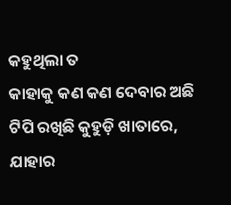କହୁଥିଲା ତ
କାହାକୁ କଣ କଣ ଦେବାର ଅଛି
ଟିପି ରଖିଛି କୁହୁଡ଼ି ଖାତାରେ,
ଯାହାର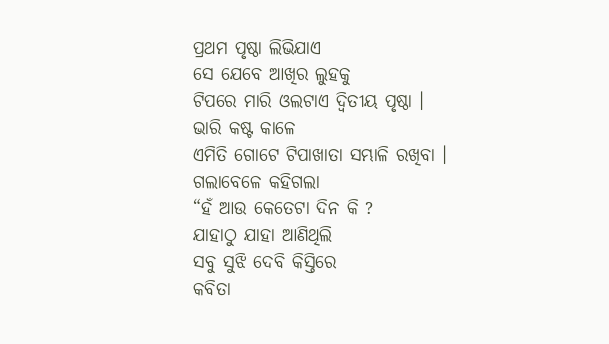ପ୍ରଥମ ପୃଷ୍ଠା ଲିଭିଯାଏ
ସେ ଯେବେ ଆଖିର ଲୁହକୁ
ଟିପରେ ମାରି ଓଲଟାଏ ଦ୍ଵିତୀୟ ପୃଷ୍ଠା ।
ଭାରି କଷ୍ଟ କାଳେ
ଏମିତି ଗୋଟେ ଟିପାଖାତା ସମ୍ଭାଳି ରଖିବା ।
ଗଲାବେଳେ କହିଗଲା
“ହଁ ଆଉ କେତେଟା ଦିନ କି ?
ଯାହାଠୁ ଯାହା ଆଣିଥିଲି
ସବୁ ସୁଝି ଦେବି କିସ୍ତିରେ
କବିତା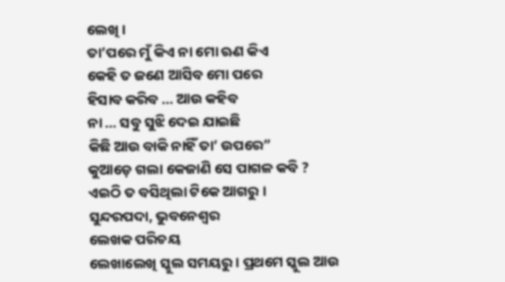ଲେଖି ।
ତା’ପରେ ମୁଁ କିଏ ନା ମୋ ଋଣ କିଏ
କେହି ତ ଜଣେ ଆସିବ ମୋ ପରେ
ହିସାବ କରିବ … ଆଉ କହିବ
ନା … ସବୁ ସୁଝି ଦେଇ ଯାଇଛି
କିଛି ଆଉ ବାକି ନାହିଁ ତା’ ଉପରେ”
କୁଆଡ଼େ ଗଲା କେଜାଣି ସେ ପାଗଳ କବି ?
ଏଇଠି ତ ବସିଥିଲା ଟିକେ ଆଗରୁ ।
ସୁନ୍ଦରପଦା, ଭୁବନେଶ୍ୱର
ଲେଖକ ପରିଚୟ
ଲେଖାଲେଖି ସ୍କୁଲ ସମୟରୁ । ପ୍ରଥମେ ସ୍କୁଲ ଆଉ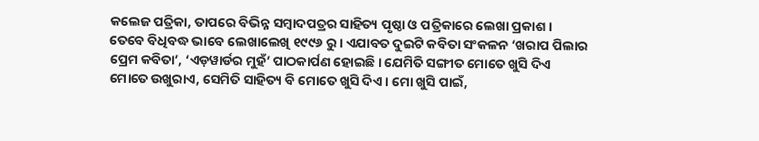କଲେଜ ପତ୍ରିକା, ତାପରେ ବିଭିନ୍ନ ସମ୍ବାଦପତ୍ରର ସାହିତ୍ୟ ପୃଷ୍ଠା ଓ ପତ୍ରିକାରେ ଲେଖା ପ୍ରକାଶ । ତେବେ ବିଧିବଦ୍ଧ ଭାବେ ଲେଖାଲେଖି ୧୯୯୬ ରୁ । ଏଯାବତ ଦୁଇଟି କବିତା ସଂକଳନ ‘ଖରାପ ପିଲାର ପ୍ରେମ କବିତା’, ‘ଏଡ଼ୱାର୍ଡର ମୁହଁ’ ପାଠକାର୍ପଣ ହୋଇଛି । ଯେମିତି ସଙ୍ଗୀତ ମୋତେ ଖୁସି ଦିଏ ମୋତେ ଉଖୁରାଏ, ସେମିତି ସାହିତ୍ୟ ବି ମୋତେ ଖୁସି ଦିଏ । ମୋ ଖୁସି ପାଇଁ,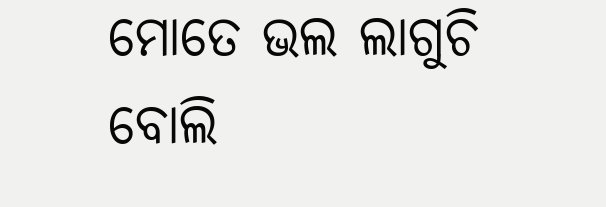ମୋତେ ଭଲ ଲାଗୁଚି ବୋଲି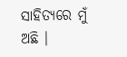ସାହିତ୍ୟରେ ମୁଁ ଅଛି ।